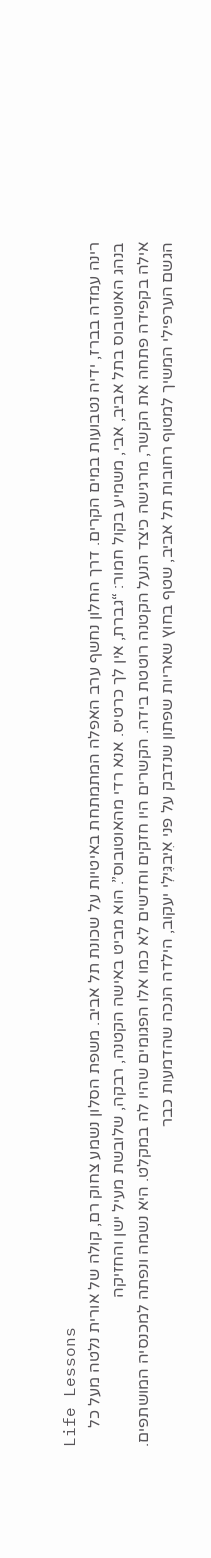Life Lessons
רינה עמדה בברז, ידיה נטבועות במים הקרים. דרך החלון נחשף ערב האפלה המתמתחת באיטיות על שכונת תל אביב. משפת הסלון נשמע צחוק רם, קולה של אורית נלטה מעל כל
בנהג האוטובוס בתל אביב, אבי, משמיע בקול חמור: “גברת, אין לך כרטיס. אנא רדי מהאוטובוס”. הוא מביט באישה הקטנה, רבקה, שלובשת מעיל ישן והחזיקה
אילה בקפידה פתחה את הקשר, מרגישה כיצד הנעל הקטנה רוטטת בידה. הקשרים היו חזקים וחדשים לא כמו אלו הפגומים שהיו לה במקלט. היא נשמה ונפתה למכנסיה המושתפים.
הגשם הערפילי המשיך למטוף רחובות תל אביב, שטף בחוץ שאריות שפתון שנדבק על פני אִיבגִּילִי יעקוב, הילדה הנכה שהדמעות כבר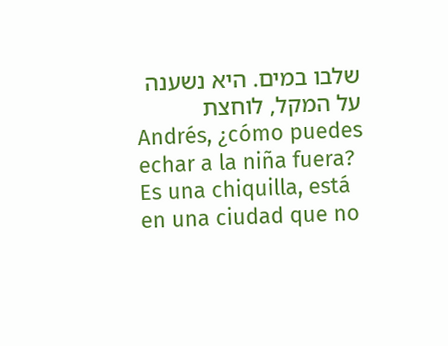שלבו במים. היא נשענה על המקל, לוחצת
Andrés, ¿cómo puedes echar a la niña fuera? Es una chiquilla, está en una ciudad que no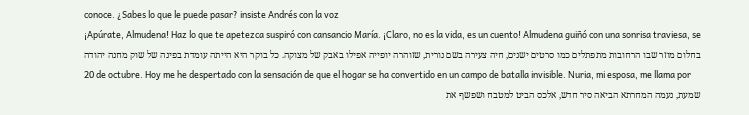conoce. ¿Sabes lo que le puede pasar? insiste Andrés con la voz
¡Apúrate, Almudena! Haz lo que te apetezca suspiró con cansancio María. ¡Claro, no es la vida, es un cuento! Almudena guiñó con una sonrisa traviesa, se
בחלום מוזר שבו הרחובות מתפתלים כמו סרטים ישנים, חיה צעירה בשם נורית, שזוהרה יופייה אפילו באבק של מצוקה. כל בוקר היא הייתה עומדת בפינה של שוק מחנה יהודה
20 de octubre. Hoy me he despertado con la sensación de que el hogar se ha convertido en un campo de batalla invisible. Nuria, mi esposa, me llama por
שמעת, נעמה המחרתא הביאה סיר חדש, אלכס הביט למטבח ושפשף את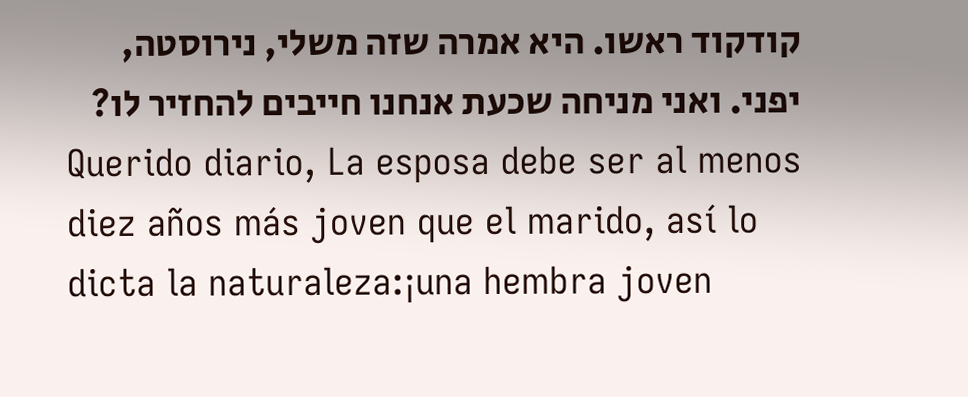קודקוד ראשו. היא אמרה שזה משלי, נירוסטה, יפני. ואני מניחה שכעת אנחנו חייבים להחזיר לו?
Querido diario, La esposa debe ser al menos diez años más joven que el marido, así lo dicta la naturaleza:¡una hembra joven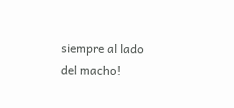siempre al lado del macho!